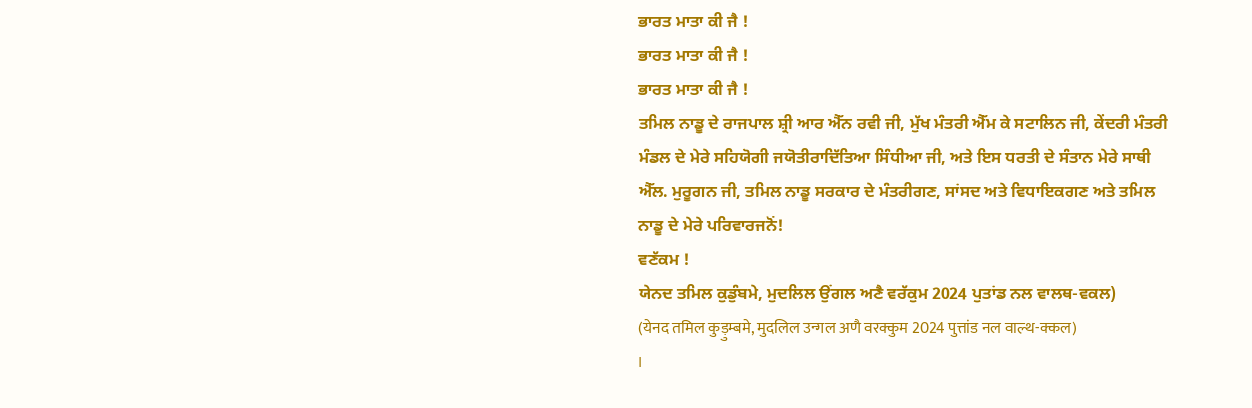ਭਾਰਤ ਮਾਤਾ ਕੀ ਜੈ !
ਭਾਰਤ ਮਾਤਾ ਕੀ ਜੈ !
ਭਾਰਤ ਮਾਤਾ ਕੀ ਜੈ !
ਤਮਿਲ ਨਾਡੂ ਦੇ ਰਾਜਪਾਲ ਸ਼੍ਰੀ ਆਰ ਐੱਨ ਰਵੀ ਜੀ, ਮੁੱਖ ਮੰਤਰੀ ਐੱਮ ਕੇ ਸਟਾਲਿਨ ਜੀ, ਕੇਂਦਰੀ ਮੰਤਰੀ ਮੰਡਲ ਦੇ ਮੇਰੇ ਸਹਿਯੋਗੀ ਜਯੋਤੀਰਾਦਿੱਤਿਆ ਸਿੰਧੀਆ ਜੀ, ਅਤੇ ਇਸ ਧਰਤੀ ਦੇ ਸੰਤਾਨ ਮੇਰੇ ਸਾਥੀ ਐੱਲ. ਮੁਰੂਗਨ ਜੀ, ਤਮਿਲ ਨਾਡੂ ਸਰਕਾਰ ਦੇ ਮੰਤਰੀਗਣ, ਸਾਂਸਦ ਅਤੇ ਵਿਧਾਇਕਗਣ ਅਤੇ ਤਮਿਲ ਨਾਡੂ ਦੇ ਮੇਰੇ ਪਰਿਵਾਰਜਨੋਂ!
ਵਣੱਕਮ !
ਯੇਨਦ ਤਮਿਲ ਕੁਡੁੰਬਮੇ, ਮੁਦਲਿਲ ਉਂਗਲ ਅਣੈ ਵਰੱਕੁਮ 2024 ਪੁਤਾਂਡ ਨਲ ਵਾਲਥ-ਵਕਲ)
(येनद तमिल कुड़ुम्बमे, मुदलिल उन्गल अणै वरक्कुम 2024 पुत्तांड नल वाल्थ-क्कल)
I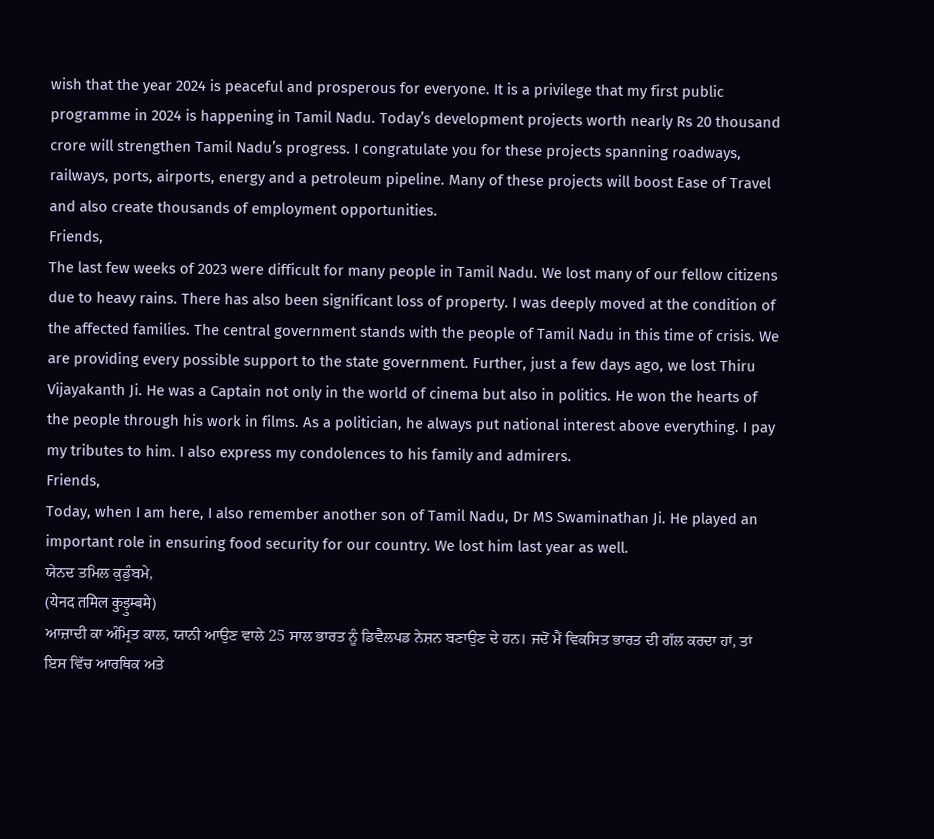wish that the year 2024 is peaceful and prosperous for everyone. It is a privilege that my first public programme in 2024 is happening in Tamil Nadu. Today’s development projects worth nearly Rs 20 thousand crore will strengthen Tamil Nadu’s progress. I congratulate you for these projects spanning roadways, railways, ports, airports, energy and a petroleum pipeline. Many of these projects will boost Ease of Travel and also create thousands of employment opportunities.
Friends,
The last few weeks of 2023 were difficult for many people in Tamil Nadu. We lost many of our fellow citizens due to heavy rains. There has also been significant loss of property. I was deeply moved at the condition of the affected families. The central government stands with the people of Tamil Nadu in this time of crisis. We are providing every possible support to the state government. Further, just a few days ago, we lost Thiru Vijayakanth Ji. He was a Captain not only in the world of cinema but also in politics. He won the hearts of the people through his work in films. As a politician, he always put national interest above everything. I pay my tributes to him. I also express my condolences to his family and admirers.
Friends,
Today, when I am here, I also remember another son of Tamil Nadu, Dr MS Swaminathan Ji. He played an important role in ensuring food security for our country. We lost him last year as well.
ਯੇਨਦ ਤਮਿਲ ਕੁਡੁੰਬਮੇ,
(येनद तमिल कुड़ुम्बमे)
ਆਜ਼ਾਦੀ ਕਾ ਅੰਮ੍ਰਿਤ ਕਾਲ, ਯਾਨੀ ਆਉਣ ਵਾਲੇ 25 ਸਾਲ ਭਾਰਤ ਨੂੰ ਡਿਵੈਲਪਡ ਨੇਸ਼ਨ ਬਣਾਉਣ ਦੇ ਹਨ। ਜਦੋਂ ਮੈਂ ਵਿਕਸਿਤ ਭਾਰਤ ਦੀ ਗੱਲ ਕਰਦਾ ਹਾਂ, ਤਾਂ ਇਸ ਵਿੱਚ ਆਰਥਿਕ ਅਤੇ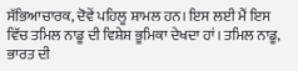ਸੱਭਿਆਚਾਰਕ, ਦੋਵੇਂ ਪਹਿਲੂ ਸ਼ਾਮਲ ਹਨ। ਇਸ ਲਈ ਮੈਂ ਇਸ ਵਿੱਚ ਤਮਿਲ ਨਾਡੂ ਦੀ ਵਿਸ਼ੇਸ਼ ਭੂਮਿਕਾ ਦੇਖਦਾ ਹਾਂ। ਤਮਿਲ ਨਾਡੂ, ਭਾਰਤ ਦੀ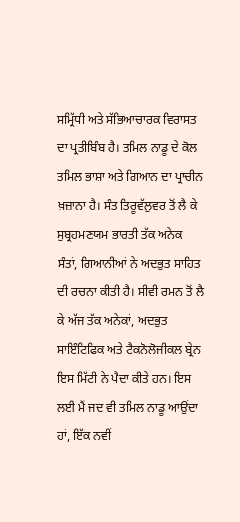ਸਮ੍ਰਿੱਧੀ ਅਤੇ ਸੱਭਿਆਚਾਰਕ ਵਿਰਾਸਤ ਦਾ ਪ੍ਰਤੀਬਿੰਬ ਹੈ। ਤਮਿਲ ਨਾਡੂ ਦੇ ਕੋਲ ਤਮਿਲ ਭਾਸ਼ਾ ਅਤੇ ਗਿਆਨ ਦਾ ਪ੍ਰਾਚੀਨ ਖ਼ਜ਼ਾਨਾ ਹੈ। ਸੰਤ ਤਿਰੂਵੱਲੁਵਰ ਤੋਂ ਲੈ ਕੇ ਸੁਬ੍ਰਹਮਣਯਮ ਭਾਰਤੀ ਤੱਕ ਅਨੇਕ ਸੰਤਾਂ, ਗਿਆਨੀਆਂ ਨੇ ਅਦਭੁਤ ਸਾਹਿਤ ਦੀ ਰਚਨਾ ਕੀਤੀ ਹੈ। ਸੀਵੀ ਰਮਨ ਤੋਂ ਲੈ ਕੇ ਅੱਜ ਤੱਕ ਅਨੇਕਾਂ, ਅਦਭੁਤ ਸਾਇੰਟਿਫਿਕ ਅਤੇ ਟੈਕਨੋਲੋਜੀਕਲ ਬ੍ਰੇਨ ਇਸ ਮਿੱਟੀ ਨੇ ਪੈਦਾ ਕੀਤੇ ਹਨ। ਇਸ ਲਈ ਮੈਂ ਜਦ ਵੀ ਤਮਿਲ ਨਾਡੂ ਆਉਂਦਾ ਹਾਂ, ਇੱਕ ਨਵੀਂ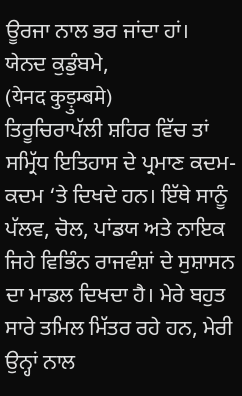ਊਰਜਾ ਨਾਲ ਭਰ ਜਾਂਦਾ ਹਾਂ।
ਯੇਨਦ ਕੁਡੁੰਬਮੇ,
(येनद कुड़ुम्बमे)
ਤਿਰੂਚਿਰਾਪੱਲੀ ਸ਼ਹਿਰ ਵਿੱਚ ਤਾਂ ਸਮ੍ਰਿੱਧ ਇਤਿਹਾਸ ਦੇ ਪ੍ਰਮਾਣ ਕਦਮ-ਕਦਮ ‘ਤੇ ਦਿਖਦੇ ਹਨ। ਇੱਥੇ ਸਾਨੂੰ ਪੱਲਵ, ਚੋਲ, ਪਾਂਡਯ ਅਤੇ ਨਾਇਕ ਜਿਹੇ ਵਿਭਿੰਨ ਰਾਜਵੰਸ਼ਾਂ ਦੇ ਸੁਸ਼ਾਸਨ ਦਾ ਮਾਡਲ ਦਿਖਦਾ ਹੈ। ਮੇਰੇ ਬਹੁਤ ਸਾਰੇ ਤਮਿਲ ਮਿੱਤਰ ਰਹੇ ਹਨ, ਮੇਰੀ ਉਨ੍ਹਾਂ ਨਾਲ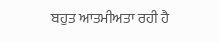ਬਹੁਤ ਆਤਮੀਅਤਾ ਰਹੀ ਹੈ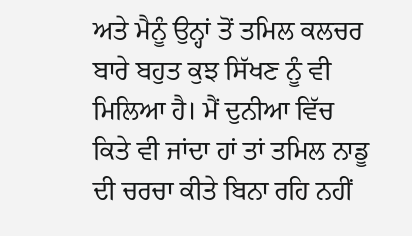ਅਤੇ ਮੈਨੂੰ ਉਨ੍ਹਾਂ ਤੋਂ ਤਮਿਲ ਕਲਚਰ ਬਾਰੇ ਬਹੁਤ ਕੁਝ ਸਿੱਖਣ ਨੂੰ ਵੀ ਮਿਲਿਆ ਹੈ। ਮੈਂ ਦੁਨੀਆ ਵਿੱਚ ਕਿਤੇ ਵੀ ਜਾਂਦਾ ਹਾਂ ਤਾਂ ਤਮਿਲ ਨਾਡੂ ਦੀ ਚਰਚਾ ਕੀਤੇ ਬਿਨਾ ਰਹਿ ਨਹੀਂ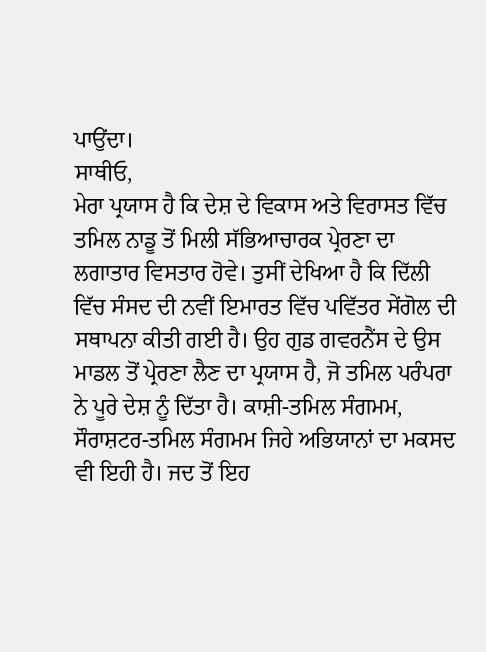ਪਾਉਂਦਾ।
ਸਾਥੀਓ,
ਮੇਰਾ ਪ੍ਰਯਾਸ ਹੈ ਕਿ ਦੇਸ਼ ਦੇ ਵਿਕਾਸ ਅਤੇ ਵਿਰਾਸਤ ਵਿੱਚ ਤਮਿਲ ਨਾਡੂ ਤੋਂ ਮਿਲੀ ਸੱਭਿਆਚਾਰਕ ਪ੍ਰੇਰਣਾ ਦਾ ਲਗਾਤਾਰ ਵਿਸਤਾਰ ਹੋਵੇ। ਤੁਸੀਂ ਦੇਖਿਆ ਹੈ ਕਿ ਦਿੱਲੀ ਵਿੱਚ ਸੰਸਦ ਦੀ ਨਵੀਂ ਇਮਾਰਤ ਵਿੱਚ ਪਵਿੱਤਰ ਸੇਂਗੋਲ ਦੀ ਸਥਾਪਨਾ ਕੀਤੀ ਗਈ ਹੈ। ਉਹ ਗੁਡ ਗਵਰਨੈਂਸ ਦੇ ਉਸ ਮਾਡਲ ਤੋਂ ਪ੍ਰੇਰਣਾ ਲੈਣ ਦਾ ਪ੍ਰਯਾਸ ਹੈ, ਜੋ ਤਮਿਲ ਪਰੰਪਰਾ ਨੇ ਪੂਰੇ ਦੇਸ਼ ਨੂੰ ਦਿੱਤਾ ਹੈ। ਕਾਸ਼ੀ-ਤਮਿਲ ਸੰਗਮਮ, ਸੌਰਾਸ਼ਟਰ-ਤਮਿਲ ਸੰਗਮਮ ਜਿਹੇ ਅਭਿਯਾਨਾਂ ਦਾ ਮਕਸਦ ਵੀ ਇਹੀ ਹੈ। ਜਦ ਤੋਂ ਇਹ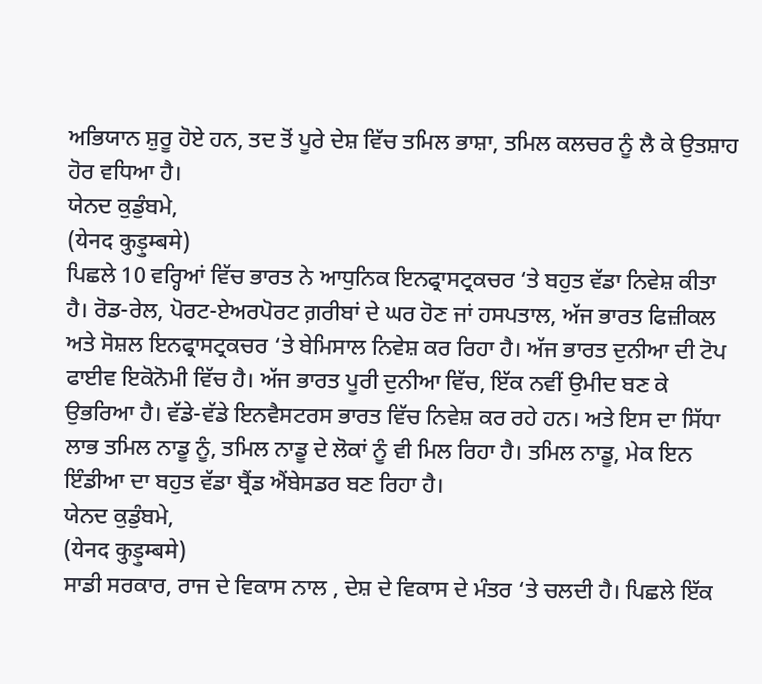ਅਭਿਯਾਨ ਸ਼ੁਰੂ ਹੋਏ ਹਨ, ਤਦ ਤੋਂ ਪੂਰੇ ਦੇਸ਼ ਵਿੱਚ ਤਮਿਲ ਭਾਸ਼ਾ, ਤਮਿਲ ਕਲਚਰ ਨੂੰ ਲੈ ਕੇ ਉਤਸ਼ਾਹ ਹੋਰ ਵਧਿਆ ਹੈ।
ਯੇਨਦ ਕੁਡੁੰਬਮੇ,
(येनद कुड़ुम्बमे)
ਪਿਛਲੇ 10 ਵਰ੍ਹਿਆਂ ਵਿੱਚ ਭਾਰਤ ਨੇ ਆਧੁਨਿਕ ਇਨਫ੍ਰਾਸਟ੍ਰਕਚਰ ‘ਤੇ ਬਹੁਤ ਵੱਡਾ ਨਿਵੇਸ਼ ਕੀਤਾ ਹੈ। ਰੋਡ-ਰੇਲ, ਪੋਰਟ-ਏਅਰਪੋਰਟ ਗ਼ਰੀਬਾਂ ਦੇ ਘਰ ਹੋਣ ਜਾਂ ਹਸਪਤਾਲ, ਅੱਜ ਭਾਰਤ ਫਿਜ਼ੀਕਲ ਅਤੇ ਸੋਸ਼ਲ ਇਨਫ੍ਰਾਸਟ੍ਰਕਚਰ ‘ਤੇ ਬੇਮਿਸਾਲ ਨਿਵੇਸ਼ ਕਰ ਰਿਹਾ ਹੈ। ਅੱਜ ਭਾਰਤ ਦੁਨੀਆ ਦੀ ਟੋਪ ਫਾਈਵ ਇਕੋਨੋਮੀ ਵਿੱਚ ਹੈ। ਅੱਜ ਭਾਰਤ ਪੂਰੀ ਦੁਨੀਆ ਵਿੱਚ, ਇੱਕ ਨਵੀਂ ਉਮੀਦ ਬਣ ਕੇ ਉਭਰਿਆ ਹੈ। ਵੱਡੇ-ਵੱਡੇ ਇਨਵੈਸਟਰਸ ਭਾਰਤ ਵਿੱਚ ਨਿਵੇਸ਼ ਕਰ ਰਹੇ ਹਨ। ਅਤੇ ਇਸ ਦਾ ਸਿੱਧਾ ਲਾਭ ਤਮਿਲ ਨਾਡੂ ਨੂੰ, ਤਮਿਲ ਨਾਡੂ ਦੇ ਲੋਕਾਂ ਨੂੰ ਵੀ ਮਿਲ ਰਿਹਾ ਹੈ। ਤਮਿਲ ਨਾਡੂ, ਮੇਕ ਇਨ ਇੰਡੀਆ ਦਾ ਬਹੁਤ ਵੱਡਾ ਬ੍ਰੈਂਡ ਐਂਬੇਸਡਰ ਬਣ ਰਿਹਾ ਹੈ।
ਯੇਨਦ ਕੁਡੁੰਬਮੇ,
(येनद कुड़ुम्बमे)
ਸਾਡੀ ਸਰਕਾਰ, ਰਾਜ ਦੇ ਵਿਕਾਸ ਨਾਲ , ਦੇਸ਼ ਦੇ ਵਿਕਾਸ ਦੇ ਮੰਤਰ ‘ਤੇ ਚਲਦੀ ਹੈ। ਪਿਛਲੇ ਇੱਕ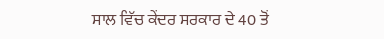ਸਾਲ ਵਿੱਚ ਕੇਂਦਰ ਸਰਕਾਰ ਦੇ 40 ਤੋਂ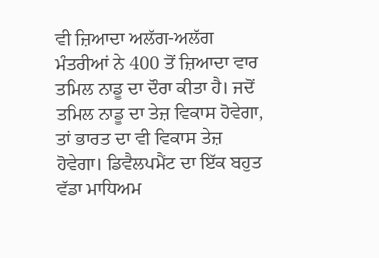ਵੀ ਜ਼ਿਆਦਾ ਅਲੱਗ-ਅਲੱਗ ਮੰਤਰੀਆਂ ਨੇ 400 ਤੋਂ ਜ਼ਿਆਦਾ ਵਾਰ ਤਮਿਲ ਨਾਡੂ ਦਾ ਦੌਰਾ ਕੀਤਾ ਹੈ। ਜਦੋਂ ਤਮਿਲ ਨਾਡੂ ਦਾ ਤੇਜ਼ ਵਿਕਾਸ ਹੋਵੇਗਾ, ਤਾਂ ਭਾਰਤ ਦਾ ਵੀ ਵਿਕਾਸ ਤੇਜ਼ ਹੋਵੇਗਾ। ਡਿਵੈਲਪਮੈਂਟ ਦਾ ਇੱਕ ਬਹੁਤ ਵੱਡਾ ਮਾਧਿਅਮ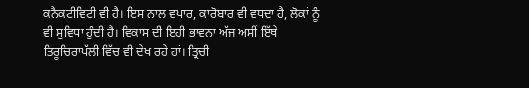ਕਨੈਕਟੀਵਿਟੀ ਵੀ ਹੈ। ਇਸ ਨਾਲ ਵਪਾਰ, ਕਾਰੋਬਾਰ ਵੀ ਵਧਦਾ ਹੈ, ਲੋਕਾਂ ਨੂੰ ਵੀ ਸੁਵਿਧਾ ਹੁੰਦੀ ਹੈ। ਵਿਕਾਸ ਦੀ ਇਹੀ ਭਾਵਨਾ ਅੱਜ ਅਸੀਂ ਇੱਥੇ ਤਿਰੂਚਿਰਾਪੱਲੀ ਵਿੱਚ ਵੀ ਦੇਖ ਰਹੇ ਹਾਂ। ਤ੍ਰਿਚੀ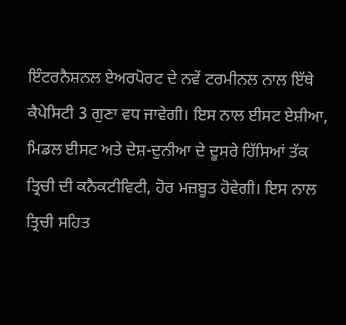ਇੰਟਰਨੈਸ਼ਨਲ ਏਅਰਪੋਰਟ ਦੇ ਨਵੇਂ ਟਰਮੀਨਲ ਨਾਲ ਇੱਥੇ ਕੈਪੇਸਿਟੀ 3 ਗੁਣਾ ਵਧ ਜਾਵੇਗੀ। ਇਸ ਨਾਲ ਈਸਟ ਏਸ਼ੀਆ, ਮਿਡਲ ਈਸਟ ਅਤੇ ਦੇਸ਼-ਦੁਨੀਆ ਦੇ ਦੂਸਰੇ ਹਿੱਸਿਆਂ ਤੱਕ ਤ੍ਰਿਚੀ ਦੀ ਕਨੈਕਟੀਵਿਟੀ, ਹੋਰ ਮਜ਼ਬੂਤ ਹੋਵੇਗੀ। ਇਸ ਨਾਲ ਤ੍ਰਿਚੀ ਸਹਿਤ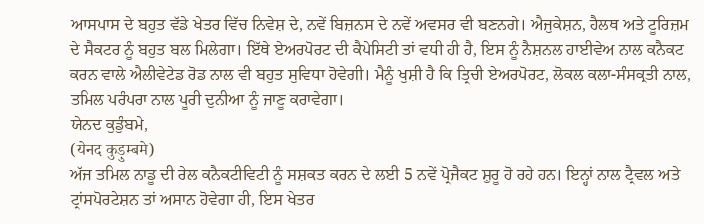ਆਸਪਾਸ ਦੇ ਬਹੁਤ ਵੱਡੇ ਖੇਤਰ ਵਿੱਚ ਨਿਵੇਸ਼ ਦੇ, ਨਵੇਂ ਬਿਜ਼ਨਸ ਦੇ ਨਵੇਂ ਅਵਸਰ ਵੀ ਬਣਨਗੇ। ਐਜੁਕੇਸ਼ਨ, ਹੈਲਥ ਅਤੇ ਟੂਰਿਜ਼ਮ ਦੇ ਸੈਕਟਰ ਨੂੰ ਬਹੁਤ ਬਲ ਮਿਲੇਗਾ। ਇੱਥੇ ਏਅਰਪੋਰਟ ਦੀ ਕੈਪੇਸਿਟੀ ਤਾਂ ਵਧੀ ਹੀ ਹੈ, ਇਸ ਨੂੰ ਨੈਸ਼ਨਲ ਹਾਈਵੇਅ ਨਾਲ ਕਨੈਕਟ ਕਰਨ ਵਾਲੇ ਐਲੀਵੇਟੇਡ ਰੋਡ ਨਾਲ ਵੀ ਬਹੁਤ ਸੁਵਿਧਾ ਹੋਵੇਗੀ। ਮੈਨੂੰ ਖੁਸ਼ੀ ਹੈ ਕਿ ਤ੍ਰਿਚੀ ਏਅਰਪੋਰਟ, ਲੋਕਲ ਕਲਾ-ਸੰਸਕ੍ਰਤੀ ਨਾਲ, ਤਮਿਲ ਪਰੰਪਰਾ ਨਾਲ ਪੂਰੀ ਦੁਨੀਆ ਨੂੰ ਜਾਣੂ ਕਰਾਵੇਗਾ।
ਯੇਨਦ ਕੁਡੁੰਬਮੇ,
(येनद कुड़ुम्बमे)
ਅੱਜ ਤਮਿਲ ਨਾਡੂ ਦੀ ਰੇਲ ਕਨੈਕਟੀਵਿਟੀ ਨੂੰ ਸਸ਼ਕਤ ਕਰਨ ਦੇ ਲਈ 5 ਨਵੇਂ ਪ੍ਰੋਜੈਕਟ ਸ਼ੁਰੂ ਹੋ ਰਹੇ ਹਨ। ਇਨ੍ਹਾਂ ਨਾਲ ਟ੍ਰੈਵਲ ਅਤੇ ਟ੍ਰਾਂਸਪੋਰਟੇਸ਼ਨ ਤਾਂ ਅਸਾਨ ਹੋਵੇਗਾ ਹੀ, ਇਸ ਖੇਤਰ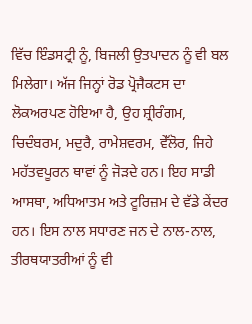ਵਿੱਚ ਇੰਡਸਟ੍ਰੀ ਨੂੰ, ਬਿਜਲੀ ਉਤਪਾਦਨ ਨੂੰ ਵੀ ਬਲ ਮਿਲੇਗਾ। ਅੱਜ ਜਿਨ੍ਹਾਂ ਰੋਡ ਪ੍ਰੋਜੈਕਟਸ ਦਾ ਲੋਕਅਰਪਣ ਹੋਇਆ ਹੈ, ਉਹ ਸ਼੍ਰੀਰੰਗਮ, ਚਿਦੰਬਰਮ, ਮਦੁਰੈ, ਰਾਮੇਸ਼ਵਰਮ, ਵੇੱਲੋਰ, ਜਿਹੇ ਮਹੱਤਵਪੂਰਨ ਥਾਵਾਂ ਨੂੰ ਜੋੜਦੇ ਹਨ। ਇਹ ਸਾਡੀ ਆਸਥਾ, ਅਧਿਆਤਮ ਅਤੇ ਟੂਰਿਜ਼ਮ ਦੇ ਵੱਡੇ ਕੇਂਦਰ ਹਨ। ਇਸ ਨਾਲ ਸਧਾਰਣ ਜਨ ਦੇ ਨਾਲ-ਨਾਲ, ਤੀਰਥਯਾਤਰੀਆਂ ਨੂੰ ਵੀ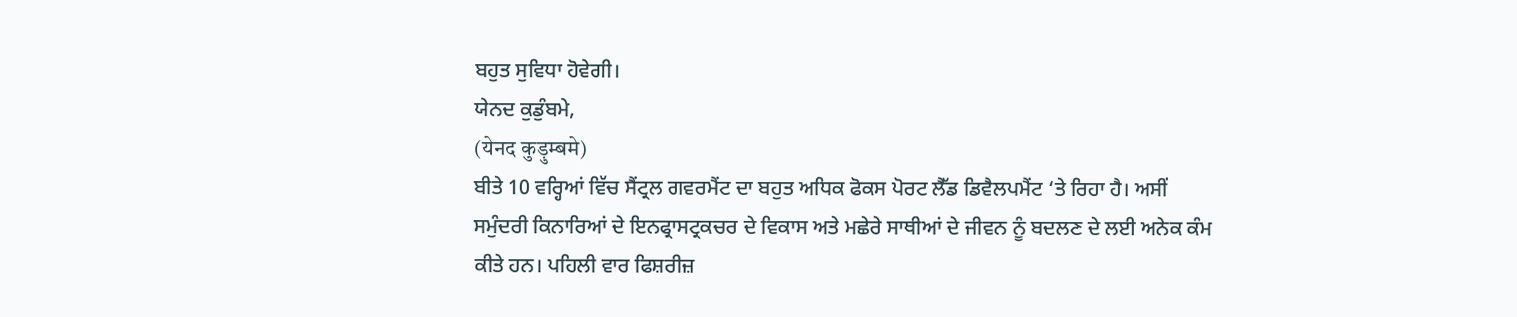ਬਹੁਤ ਸੁਵਿਧਾ ਹੋਵੇਗੀ।
ਯੇਨਦ ਕੁਡੁੰਬਮੇ,
(येनद कुड़ुम्बमे)
ਬੀਤੇ 10 ਵਰ੍ਹਿਆਂ ਵਿੱਚ ਸੈਂਟ੍ਰਲ ਗਵਰਮੈਂਟ ਦਾ ਬਹੁਤ ਅਧਿਕ ਫੋਕਸ ਪੋਰਟ ਲੈੱਡ ਡਿਵੈਲਪਮੈਂਟ ‘ਤੇ ਰਿਹਾ ਹੈ। ਅਸੀਂ ਸਮੁੰਦਰੀ ਕਿਨਾਰਿਆਂ ਦੇ ਇਨਫ੍ਰਾਸਟ੍ਰਕਚਰ ਦੇ ਵਿਕਾਸ ਅਤੇ ਮਛੇਰੇ ਸਾਥੀਆਂ ਦੇ ਜੀਵਨ ਨੂੰ ਬਦਲਣ ਦੇ ਲਈ ਅਨੇਕ ਕੰਮ ਕੀਤੇ ਹਨ। ਪਹਿਲੀ ਵਾਰ ਫਿਸ਼ਰੀਜ਼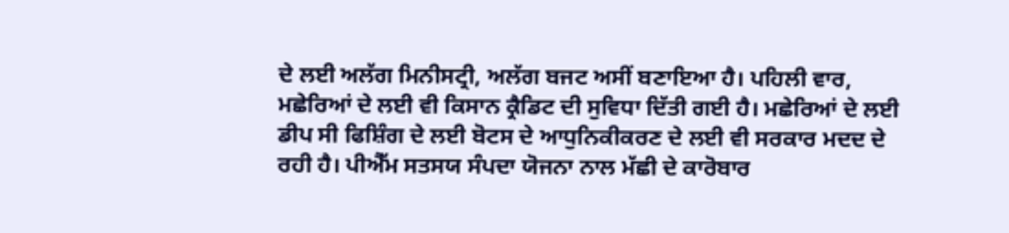ਦੇ ਲਈ ਅਲੱਗ ਮਿਨੀਸਟ੍ਰੀ, ਅਲੱਗ ਬਜਟ ਅਸੀਂ ਬਣਾਇਆ ਹੈ। ਪਹਿਲੀ ਵਾਰ, ਮਛੇਰਿਆਂ ਦੇ ਲਈ ਵੀ ਕਿਸਾਨ ਕ੍ਰੈਡਿਟ ਦੀ ਸੁਵਿਧਾ ਦਿੱਤੀ ਗਈ ਹੈ। ਮਛੇਰਿਆਂ ਦੇ ਲਈ ਡੀਪ ਸੀ ਫਿਸ਼ਿੰਗ ਦੇ ਲਈ ਬੋਟਸ ਦੇ ਆਧੁਨਿਕੀਕਰਣ ਦੇ ਲਈ ਵੀ ਸਰਕਾਰ ਮਦਦ ਦੇ ਰਹੀ ਹੈ। ਪੀਐੱਮ ਸਤਸਯ ਸੰਪਦਾ ਯੋਜਨਾ ਨਾਲ ਮੱਛੀ ਦੇ ਕਾਰੋਬਾਰ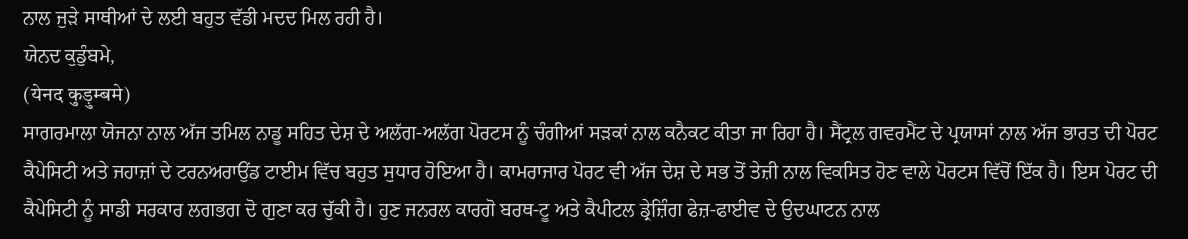ਨਾਲ ਜੁੜੇ ਸਾਥੀਆਂ ਦੇ ਲਈ ਬਹੁਤ ਵੱਡੀ ਮਦਦ ਮਿਲ ਰਹੀ ਹੈ।
ਯੇਨਦ ਕੁਡੁੰਬਮੇ,
(येनद कुड़ुम्बमे)
ਸਾਗਰਮਾਲਾ ਯੋਜਨਾ ਨਾਲ ਅੱਜ ਤਮਿਲ ਨਾਡੂ ਸਹਿਤ ਦੇਸ਼ ਦੇ ਅਲੱਗ-ਅਲੱਗ ਪੋਰਟਸ ਨੂੰ ਚੰਗੀਆਂ ਸੜਕਾਂ ਨਾਲ ਕਨੈਕਟ ਕੀਤਾ ਜਾ ਰਿਹਾ ਹੈ। ਸੈਂਟ੍ਰਲ ਗਵਰਮੈਂਟ ਦੇ ਪ੍ਰਯਾਸਾਂ ਨਾਲ ਅੱਜ ਭਾਰਤ ਦੀ ਪੋਰਟ ਕੈਪੇਸਿਟੀ ਅਤੇ ਜਹਾਜ਼ਾਂ ਦੇ ਟਰਨਅਰਾਉਂਡ ਟਾਈਮ ਵਿੱਚ ਬਹੁਤ ਸੁਧਾਰ ਹੋਇਆ ਹੈ। ਕਾਮਰਾਜਾਰ ਪੋਰਟ ਵੀ ਅੱਜ ਦੇਸ਼ ਦੇ ਸਭ ਤੋਂ ਤੇਜ਼ੀ ਨਾਲ ਵਿਕਸਿਤ ਹੋਣ ਵਾਲੇ ਪੋਰਟਸ ਵਿੱਚੋਂ ਇੱਕ ਹੈ। ਇਸ ਪੋਰਟ ਦੀ ਕੈਪੇਸਿਟੀ ਨੂੰ ਸਾਡੀ ਸਰਕਾਰ ਲਗਭਗ ਦੋ ਗੁਣਾ ਕਰ ਚੁੱਕੀ ਹੈ। ਹੁਣ ਜਨਰਲ ਕਾਰਗੋ ਬਰਥ-ਟੂ ਅਤੇ ਕੈਪੀਟਲ ਡ੍ਰੇਜ਼ਿੰਗ ਫੇਜ਼-ਫਾਈਵ ਦੇ ਉਦਘਾਟਨ ਨਾਲ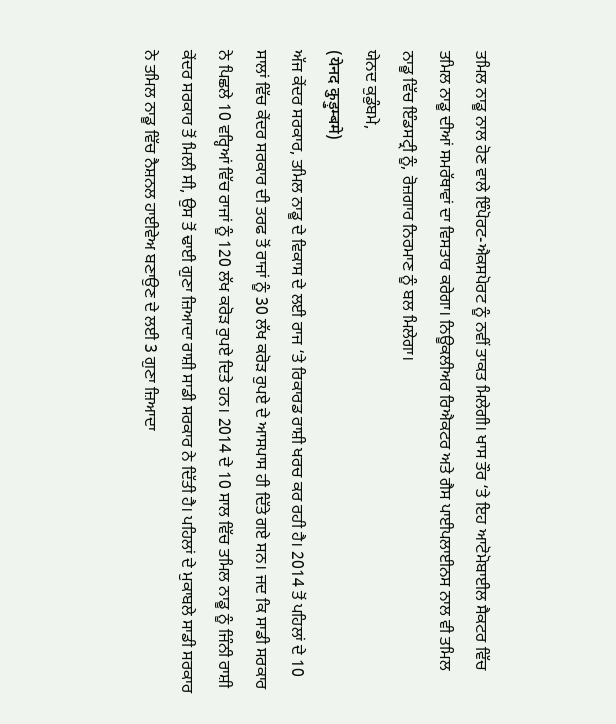ਤਮਿਲ ਨਾਡੂ ਨਾਲ ਹੋਣ ਵਾਲੇ ਇੰਪੋਰਟ-ਐਕਸਪੋਰਟ ਨੂੰ ਨਵੀਂ ਤਾਕਤ ਮਿਲੇਗੀ। ਖਾਸ ਤੌਰ ‘ਤੇ ਇਹ ਆਟੋਮੋਬਾਈਲ ਸੈਕਟਰ ਵਿੱਚ ਤਮਿਲ ਨਾਡੂ ਦੀਆਂ ਸਮਰੱਥਾਵਾਂ ਦਾ ਵਿਸਤਾਰ ਕਰੇਗਾ। ਨਿਊਕਲੀਅਰ ਰਿਐਕਟਰ ਅਤੇ ਗੈਸ ਪਾਈਪਲਾਈਨਸ ਨਾਲ ਵੀ ਤਮਿਲ ਨਾਡੂ ਵਿੱਚ ਇੰਡਸਟ੍ਰੀ ਨੂੰ, ਰੋਜ਼ਗਾਰ ਨਿਰਮਾਣ ਨੂੰ ਬਲ ਮਿਲੇਗਾ।
ਯੇਨਦ ਕੁਡੁੰਬਮੇ,
(येनद कुड़ुम्बमे)
ਅੱਜ ਕੇਂਦਰ ਸਰਕਾਰ, ਤਮਿਲ ਨਾਡੂ ਦੇ ਵਿਕਾਸ ਦੇ ਲਈ ਰਾਜ ‘ਤੇ ਰਿਕਾਰਡ ਰਾਸ਼ੀ ਖਰਚ ਕਰ ਰਹੀ ਹੈ। 2014 ਤੋਂ ਪਹਿਲਾਂ ਦੇ 10 ਸਾਲਾਂ ਵਿੱਚ ਕੇਂਦਰ ਸਰਕਾਰ ਦੀ ਤਰਫ ਤੋਂ ਰਾਜਾਂ ਨੂੰ 30 ਲੱਖ ਕਰੋੜ ਰੁਪਏ ਦੇ ਆਸਪਾਸ ਹੀ ਦਿੱਤੇ ਗਏ ਸਨ। ਜਦ ਕਿ ਸਾਡੀ ਸਰਕਾਰ ਨੇ ਪਿਛਲੇ 10 ਵਰ੍ਹਿਆਂ ਵਿੱਚ ਰਾਜਾਂ ਨੂੰ 120 ਲੱਖ ਕਰੋੜ ਰੁਪਏ ਦਿਤੇ ਹਨ। 2014 ਦੇ 10 ਸਾਲ ਵਿੱਚ ਤਮਿਲ ਨਾਡੂ ਨੂੰ ਜਿੰਨੀ ਰਾਸ਼ੀ ਕੇਂਦਰ ਸਰਕਾਰ ਤੋਂ ਮਿਲੀ ਸੀ, ਉਸ ਤੋਂ ਢਾਈ ਗੁਣਾ ਜ਼ਿਆਦਾ ਰਾਸ਼ੀ ਸਾਡੀ ਸਰਕਾਰ ਨੇ ਦਿੱਤੀ ਹੈ। ਪਹਿਲਾਂ ਦੇ ਮੁਕਾਬਲੇ ਸਾਡੀ ਸਰਕਾਰ ਨੇ ਤਮਿਲ ਨਾਡੂ ਵਿੱਚ ਨੈਸ਼ਨਲ ਹਾਈਵੇਅ ਬਣਾਉਣ ਦੇ ਲਈ 3 ਗੁਣਾ ਜ਼ਿਆਦਾ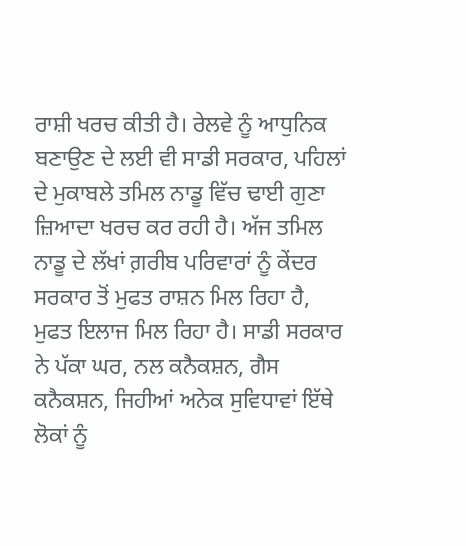ਰਾਸ਼ੀ ਖਰਚ ਕੀਤੀ ਹੈ। ਰੇਲਵੇ ਨੂੰ ਆਧੁਨਿਕ ਬਣਾਉਣ ਦੇ ਲਈ ਵੀ ਸਾਡੀ ਸਰਕਾਰ, ਪਹਿਲਾਂ ਦੇ ਮੁਕਾਬਲੇ ਤਮਿਲ ਨਾਡੂ ਵਿੱਚ ਢਾਈ ਗੁਣਾ ਜ਼ਿਆਦਾ ਖਰਚ ਕਰ ਰਹੀ ਹੈ। ਅੱਜ ਤਮਿਲ ਨਾਡੂ ਦੇ ਲੱਖਾਂ ਗ਼ਰੀਬ ਪਰਿਵਾਰਾਂ ਨੂੰ ਕੇਂਦਰ ਸਰਕਾਰ ਤੋਂ ਮੁਫਤ ਰਾਸ਼ਨ ਮਿਲ ਰਿਹਾ ਹੈ, ਮੁਫਤ ਇਲਾਜ ਮਿਲ ਰਿਹਾ ਹੈ। ਸਾਡੀ ਸਰਕਾਰ ਨੇ ਪੱਕਾ ਘਰ, ਨਲ ਕਨੈਕਸ਼ਨ, ਗੈਸ ਕਨੈਕਸ਼ਨ, ਜਿਹੀਆਂ ਅਨੇਕ ਸੁਵਿਧਾਵਾਂ ਇੱਥੇ ਲੋਕਾਂ ਨੂੰ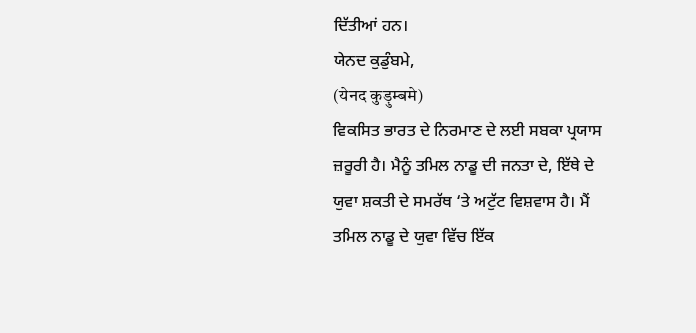ਦਿੱਤੀਆਂ ਹਨ।
ਯੇਨਦ ਕੁਡੁੰਬਮੇ,
(येनद कुड़ुम्बमे)
ਵਿਕਸਿਤ ਭਾਰਤ ਦੇ ਨਿਰਮਾਣ ਦੇ ਲਈ ਸਬਕਾ ਪ੍ਰਯਾਸ ਜ਼ਰੂਰੀ ਹੈ। ਮੈਨੂੰ ਤਮਿਲ ਨਾਡੂ ਦੀ ਜਨਤਾ ਦੇ, ਇੱਥੇ ਦੇ ਯੁਵਾ ਸ਼ਕਤੀ ਦੇ ਸਮਰੱਥ ‘ਤੇ ਅਟੁੱਟ ਵਿਸ਼ਵਾਸ ਹੈ। ਮੈਂ ਤਮਿਲ ਨਾਡੂ ਦੇ ਯੁਵਾ ਵਿੱਚ ਇੱਕ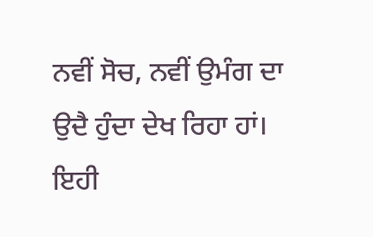ਨਵੀਂ ਸੋਚ, ਨਵੀਂ ਉਮੰਗ ਦਾ ਉਦੈ ਹੁੰਦਾ ਦੇਖ ਰਿਹਾ ਹਾਂ। ਇਹੀ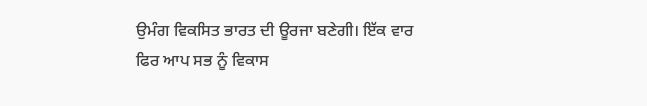ਉਮੰਗ ਵਿਕਸਿਤ ਭਾਰਤ ਦੀ ਊਰਜਾ ਬਣੇਗੀ। ਇੱਕ ਵਾਰ ਫਿਰ ਆਪ ਸਭ ਨੂੰ ਵਿਕਾਸ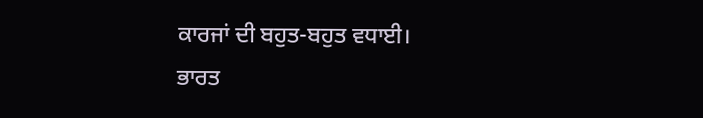ਕਾਰਜਾਂ ਦੀ ਬਹੁਤ-ਬਹੁਤ ਵਧਾਈ।
ਭਾਰਤ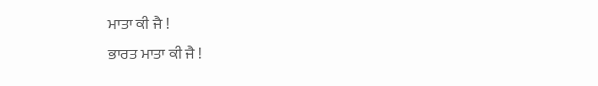ਮਾਤਾ ਕੀ ਜੈ !
ਭਾਰਤ ਮਾਤਾ ਕੀ ਜੈ !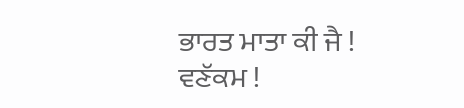ਭਾਰਤ ਮਾਤਾ ਕੀ ਜੈ !
ਵਣੱਕਮ !